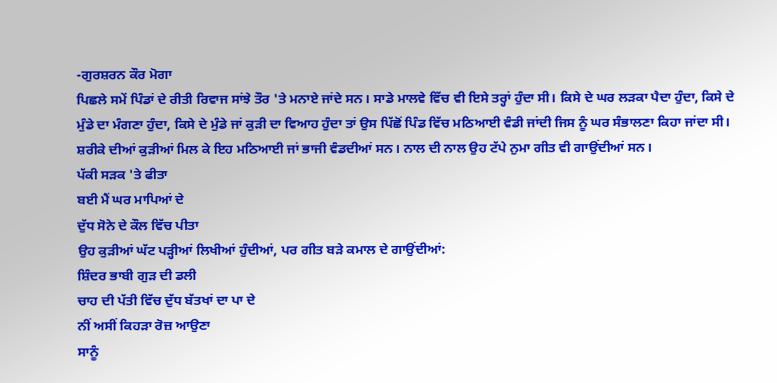-ਗੁਰਸ਼ਰਨ ਕੌਰ ਮੋਗਾ
ਪਿਛਲੇ ਸਮੇਂ ਪਿੰਡਾਂ ਦੇ ਰੀਤੀ ਰਿਵਾਜ ਸਾਂਝੇ ਤੌਰ 'ਤੇ ਮਨਾਏ ਜਾਂਦੇ ਸਨ। ਸਾਡੇ ਮਾਲਵੇ ਵਿੱਚ ਵੀ ਇਸੇ ਤਰ੍ਹਾਂ ਹੁੰਦਾ ਸੀ। ਕਿਸੇ ਦੇ ਘਰ ਲੜਕਾ ਪੈਦਾ ਹੁੰਦਾ, ਕਿਸੇ ਦੇ ਮੁੰਡੇ ਦਾ ਮੰਗਣਾ ਹੁੰਦਾ, ਕਿਸੇ ਦੇ ਮੁੰਡੇ ਜਾਂ ਕੁੜੀ ਦਾ ਵਿਆਹ ਹੁੰਦਾ ਤਾਂ ਉਸ ਪਿੱਛੋਂ ਪਿੰਡ ਵਿੱਚ ਮਠਿਆਈ ਵੰਡੀ ਜਾਂਦੀ ਜਿਸ ਨੂੰ ਘਰ ਸੰਭਾਲਣਾ ਕਿਹਾ ਜਾਂਦਾ ਸੀ। ਸ਼ਰੀਕੇ ਦੀਆਂ ਕੁੜੀਆਂ ਮਿਲ ਕੇ ਇਹ ਮਠਿਆਈ ਜਾਂ ਭਾਜੀ ਵੰਡਦੀਆਂ ਸਨ। ਨਾਲ ਦੀ ਨਾਲ ਉਹ ਟੱਪੇ ਨੁਮਾ ਗੀਤ ਵੀ ਗਾਉਂਦੀਆਂ ਸਨ।
ਪੱਕੀ ਸੜਕ 'ਤੇ ਫੀਤਾ
ਬਈ ਮੈਂ ਘਰ ਮਾਪਿਆਂ ਦੇ
ਦੁੱਧ ਸੋਨੇ ਦੇ ਕੌਲ ਵਿੱਚ ਪੀਤਾ
ਉਹ ਕੁੜੀਆਂ ਘੱਟ ਪੜ੍ਹੀਆਂ ਲਿਖੀਆਂ ਹੁੰਦੀਆਂ, ਪਰ ਗੀਤ ਬੜੇ ਕਮਾਲ ਦੇ ਗਾਉਂਦੀਆਂ:
ਸ਼ਿੰਦਰ ਭਾਬੀ ਗੁੜ ਦੀ ਡਲੀ
ਚਾਹ ਦੀ ਪੱਤੀ ਵਿੱਚ ਦੁੱਧ ਬੱਤਖਾਂ ਦਾ ਪਾ ਦੇ
ਨੀਂ ਅਸੀਂ ਕਿਹੜਾ ਰੋਜ਼ ਆਉਣਾ
ਸਾਨੂੰ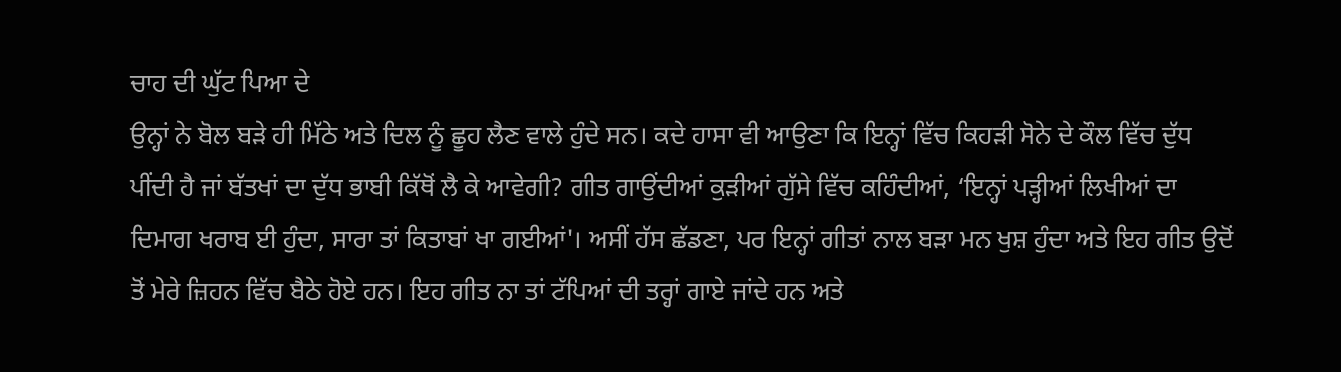ਚਾਹ ਦੀ ਘੁੱਟ ਪਿਆ ਦੇ
ਉਨ੍ਹਾਂ ਨੇ ਬੋਲ ਬੜੇ ਹੀ ਮਿੱਠੇ ਅਤੇ ਦਿਲ ਨੂੰ ਛੂਹ ਲੈਣ ਵਾਲੇ ਹੁੰਦੇ ਸਨ। ਕਦੇ ਹਾਸਾ ਵੀ ਆਉਣਾ ਕਿ ਇਨ੍ਹਾਂ ਵਿੱਚ ਕਿਹੜੀ ਸੋਨੇ ਦੇ ਕੌਲ ਵਿੱਚ ਦੁੱਧ ਪੀਂਦੀ ਹੈ ਜਾਂ ਬੱਤਖਾਂ ਦਾ ਦੁੱਧ ਭਾਬੀ ਕਿੱਥੋਂ ਲੈ ਕੇ ਆਵੇਗੀ? ਗੀਤ ਗਾਉਂਦੀਆਂ ਕੁੜੀਆਂ ਗੁੱਸੇ ਵਿੱਚ ਕਹਿੰਦੀਆਂ, ‘ਇਨ੍ਹਾਂ ਪੜ੍ਹੀਆਂ ਲਿਖੀਆਂ ਦਾ ਦਿਮਾਗ ਖਰਾਬ ਈ ਹੁੰਦਾ, ਸਾਰਾ ਤਾਂ ਕਿਤਾਬਾਂ ਖਾ ਗਈਆਂ'। ਅਸੀਂ ਹੱਸ ਛੱਡਣਾ, ਪਰ ਇਨ੍ਹਾਂ ਗੀਤਾਂ ਨਾਲ ਬੜਾ ਮਨ ਖੁਸ਼ ਹੁੰਦਾ ਅਤੇ ਇਹ ਗੀਤ ਉਦੋਂ ਤੋਂ ਮੇਰੇ ਜ਼ਿਹਨ ਵਿੱਚ ਬੈਠੇ ਹੋਏ ਹਨ। ਇਹ ਗੀਤ ਨਾ ਤਾਂ ਟੱਪਿਆਂ ਦੀ ਤਰ੍ਹਾਂ ਗਾਏ ਜਾਂਦੇ ਹਨ ਅਤੇ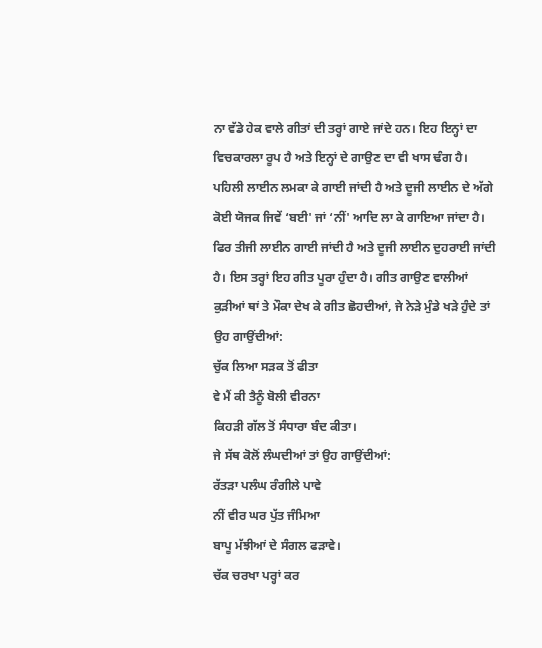ਨਾ ਵੱਡੇ ਹੇਕ ਵਾਲੇ ਗੀਤਾਂ ਦੀ ਤਰ੍ਹਾਂ ਗਾਏ ਜਾਂਦੇ ਹਨ। ਇਹ ਇਨ੍ਹਾਂ ਦਾ ਵਿਚਕਾਰਲਾ ਰੂਪ ਹੈ ਅਤੇ ਇਨ੍ਹਾਂ ਦੇ ਗਾਉਣ ਦਾ ਵੀ ਖਾਸ ਢੰਗ ਹੈ। ਪਹਿਲੀ ਲਾਈਨ ਲਮਕਾ ਕੇ ਗਾਈ ਜਾਂਦੀ ਹੈ ਅਤੇ ਦੂਜੀ ਲਾਈਨ ਦੇ ਅੱਗੇ ਕੋਈ ਯੋਜਕ ਜਿਵੇਂ ‘ਬਈ' ਜਾਂ ‘ਨੀਂ' ਆਦਿ ਲਾ ਕੇ ਗਾਇਆ ਜਾਂਦਾ ਹੈ। ਫਿਰ ਤੀਜੀ ਲਾਈਨ ਗਾਈ ਜਾਂਦੀ ਹੈ ਅਤੇ ਦੂਜੀ ਲਾਈਨ ਦੁਹਰਾਈ ਜਾਂਦੀ ਹੈ। ਇਸ ਤਰ੍ਹਾਂ ਇਹ ਗੀਤ ਪੂਰਾ ਹੁੰਦਾ ਹੈ। ਗੀਤ ਗਾਉਣ ਵਾਲੀਆਂ ਕੁੜੀਆਂ ਥਾਂ ਤੇ ਮੌਕਾ ਦੇਖ ਕੇ ਗੀਤ ਛੋਹਦੀਆਂ, ਜੇ ਨੇੜੇ ਮੁੰਡੇ ਖੜੇ ਹੁੰਦੇ ਤਾਂ ਉਹ ਗਾਉਂਦੀਆਂ:
ਚੁੱਕ ਲਿਆ ਸੜਕ ਤੋਂ ਫੀਤਾ
ਵੇ ਮੈਂ ਕੀ ਤੈਨੂੰ ਬੋਲੀ ਵੀਰਨਾ
ਕਿਹੜੀ ਗੱਲ ਤੋਂ ਸੰਧਾਰਾ ਬੰਦ ਕੀਤਾ।
ਜੇ ਸੱਥ ਕੋਲੋਂ ਲੰਘਦੀਆਂ ਤਾਂ ਉਹ ਗਾਉਂਦੀਆਂ:
ਰੱਤੜਾ ਪਲੰਘ ਰੰਗੀਲੇ ਪਾਵੇ
ਨੀਂ ਵੀਰ ਘਰ ਪੁੱਤ ਜੰਮਿਆ
ਬਾਪੂ ਮੱਝੀਆਂ ਦੇ ਸੰਗਲ ਫੜਾਵੇ।
ਚੱਕ ਚਰਖਾ ਪਰ੍ਹਾਂ ਕਰ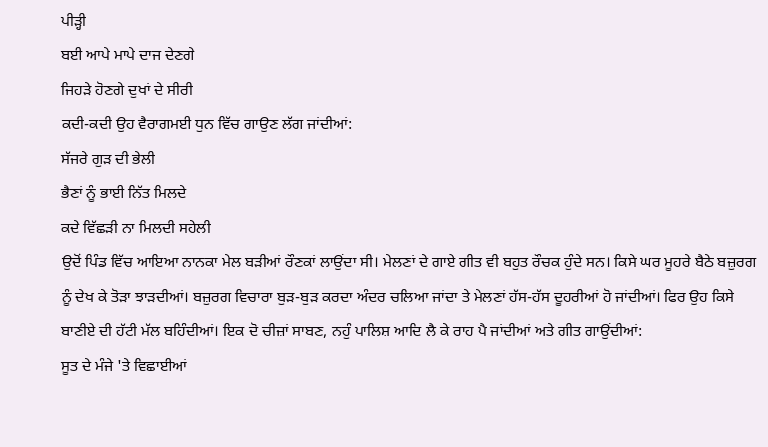ਪੀੜ੍ਹੀ
ਬਈ ਆਪੇ ਮਾਪੇ ਦਾਜ ਦੇਣਗੇ
ਜਿਹੜੇ ਹੋਣਗੇ ਦੁਖਾਂ ਦੇ ਸੀਰੀ
ਕਦੀ-ਕਦੀ ਉਹ ਵੈਰਾਗਮਈ ਧੁਨ ਵਿੱਚ ਗਾਉਣ ਲੱਗ ਜਾਂਦੀਆਂ:
ਸੱਜਰੇ ਗੁੜ ਦੀ ਭੇਲੀ
ਭੈਣਾਂ ਨੂੰ ਭਾਈ ਨਿੱਤ ਮਿਲਦੇ
ਕਦੇ ਵਿੱਛੜੀ ਨਾ ਮਿਲਦੀ ਸਹੇਲੀ
ਉਦੋਂ ਪਿੰਡ ਵਿੱਚ ਆਇਆ ਨਾਨਕਾ ਮੇਲ ਬੜੀਆਂ ਰੌਣਕਾਂ ਲਾਉਂਦਾ ਸੀ। ਮੇਲਣਾਂ ਦੇ ਗਾਏ ਗੀਤ ਵੀ ਬਹੁਤ ਰੌਚਕ ਹੁੰਦੇ ਸਨ। ਕਿਸੇ ਘਰ ਮੂਹਰੇ ਬੈਠੇ ਬਜ਼ੁਰਗ ਨੂੰ ਦੇਖ ਕੇ ਤੋੜਾ ਝਾੜਦੀਆਂ। ਬਜ਼ੁਰਗ ਵਿਚਾਰਾ ਬੁੜ-ਬੁੜ ਕਰਦਾ ਅੰਦਰ ਚਲਿਆ ਜਾਂਦਾ ਤੇ ਮੇਲਣਾਂ ਹੱਸ-ਹੱਸ ਦੂਹਰੀਆਂ ਹੋ ਜਾਂਦੀਆਂ। ਫਿਰ ਉਹ ਕਿਸੇ ਬਾਣੀਏ ਦੀ ਹੱਟੀ ਮੱਲ ਬਹਿੰਦੀਆਂ। ਇਕ ਦੋ ਚੀਜ਼ਾਂ ਸਾਬਣ, ਨਹੁੰ ਪਾਲਿਸ਼ ਆਦਿ ਲੈ ਕੇ ਰਾਹ ਪੈ ਜਾਂਦੀਆਂ ਅਤੇ ਗੀਤ ਗਾਉਂਦੀਆਂ:
ਸੂਤ ਦੇ ਮੰਜੇ 'ਤੇ ਵਿਛਾਈਆਂ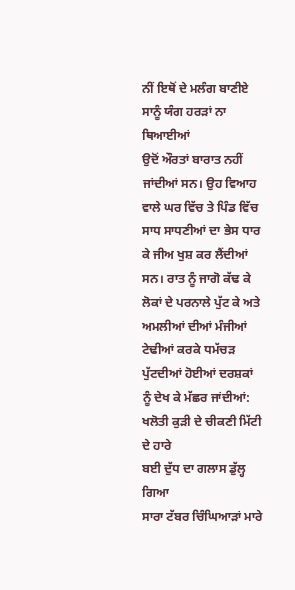ਨੀਂ ਇਥੋਂ ਦੇ ਮਲੰਗ ਬਾਣੀਏ
ਸਾਨੂੰ ਯੰਗ ਹਰੜਾਂ ਨਾ ਥਿਆਈਆਂ
ਉਦੋਂ ਔਰਤਾਂ ਬਾਰਾਤ ਨਹੀਂ ਜਾਂਦੀਆਂ ਸਨ। ਉਹ ਵਿਆਹ ਵਾਲੇ ਘਰ ਵਿੱਚ ਤੇ ਪਿੰਡ ਵਿੱਚ ਸਾਧ ਸਾਧਣੀਆਂ ਦਾ ਭੇਸ ਧਾਰ ਕੇ ਜੀਅ ਖੁਸ਼ ਕਰ ਲੈਂਦੀਆਂ ਸਨ। ਰਾਤ ਨੂੰ ਜਾਗੋ ਕੱਢ ਕੇ ਲੋਕਾਂ ਦੇ ਪਰਨਾਲੇ ਪੁੱਟ ਕੇ ਅਤੇ ਅਮਲੀਆਂ ਦੀਆਂ ਮੰਜੀਆਂ ਟੇਢੀਆਂ ਕਰਕੇ ਧਮੱਚੜ ਪੁੱਟਦੀਆਂ ਹੋਈਆਂ ਦਰਸ਼ਕਾਂ ਨੂੰ ਦੇਖ ਕੇ ਮੱਛਰ ਜਾਂਦੀਆਂ:
ਖਲੋਤੀ ਕੁੜੀ ਦੇ ਚੀਕਣੀ ਮਿੱਟੀ ਦੇ ਹਾਰੇ
ਬਈ ਦੁੱਧ ਦਾ ਗਲਾਸ ਡੁੱਲ੍ਹ ਗਿਆ
ਸਾਰਾ ਟੱਬਰ ਚਿੰਘਿਆੜਾਂ ਮਾਰੇ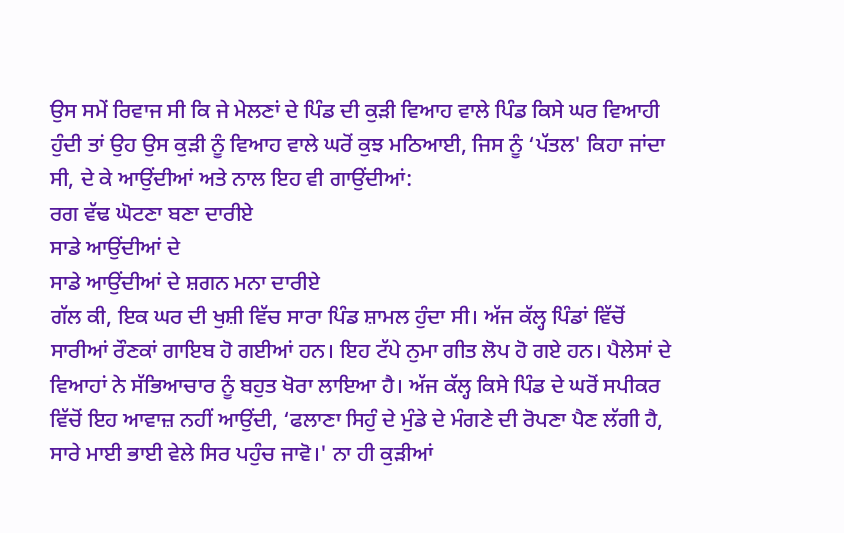ਉਸ ਸਮੇਂ ਰਿਵਾਜ ਸੀ ਕਿ ਜੇ ਮੇਲਣਾਂ ਦੇ ਪਿੰਡ ਦੀ ਕੁੜੀ ਵਿਆਹ ਵਾਲੇ ਪਿੰਡ ਕਿਸੇ ਘਰ ਵਿਆਹੀ ਹੁੰਦੀ ਤਾਂ ਉਹ ਉਸ ਕੁੜੀ ਨੂੰ ਵਿਆਹ ਵਾਲੇ ਘਰੋਂ ਕੁਝ ਮਠਿਆਈ, ਜਿਸ ਨੂੰ ‘ਪੱਤਲ' ਕਿਹਾ ਜਾਂਦਾ ਸੀ, ਦੇ ਕੇ ਆਉਂਦੀਆਂ ਅਤੇ ਨਾਲ ਇਹ ਵੀ ਗਾਉਂਦੀਆਂ:
ਰਗ ਵੱਢ ਘੋਟਣਾ ਬਣਾ ਦਾਰੀਏ
ਸਾਡੇ ਆਉਂਦੀਆਂ ਦੇ
ਸਾਡੇ ਆਉਂਦੀਆਂ ਦੇ ਸ਼ਗਨ ਮਨਾ ਦਾਰੀਏ
ਗੱਲ ਕੀ, ਇਕ ਘਰ ਦੀ ਖੁਸ਼ੀ ਵਿੱਚ ਸਾਰਾ ਪਿੰਡ ਸ਼ਾਮਲ ਹੁੰਦਾ ਸੀ। ਅੱਜ ਕੱਲ੍ਹ ਪਿੰਡਾਂ ਵਿੱਚੋਂ ਸਾਰੀਆਂ ਰੌਣਕਾਂ ਗਾਇਬ ਹੋ ਗਈਆਂ ਹਨ। ਇਹ ਟੱਪੇ ਨੁਮਾ ਗੀਤ ਲੋਪ ਹੋ ਗਏ ਹਨ। ਪੈਲੇਸਾਂ ਦੇ ਵਿਆਹਾਂ ਨੇ ਸੱਭਿਆਚਾਰ ਨੂੰ ਬਹੁਤ ਖੋਰਾ ਲਾਇਆ ਹੈ। ਅੱਜ ਕੱਲ੍ਹ ਕਿਸੇ ਪਿੰਡ ਦੇ ਘਰੋਂ ਸਪੀਕਰ ਵਿੱਚੋਂ ਇਹ ਆਵਾਜ਼ ਨਹੀਂ ਆਉਂਦੀ, ‘ਫਲਾਣਾ ਸਿਹੁੰ ਦੇ ਮੁੰਡੇ ਦੇ ਮੰਗਣੇ ਦੀ ਰੋਪਣਾ ਪੈਣ ਲੱਗੀ ਹੈ, ਸਾਰੇ ਮਾਈ ਭਾਈ ਵੇਲੇ ਸਿਰ ਪਹੁੰਚ ਜਾਵੋ।' ਨਾ ਹੀ ਕੁੜੀਆਂ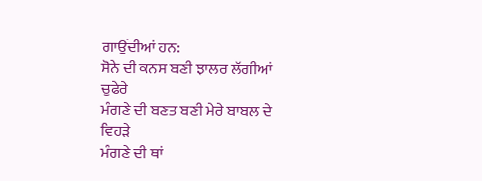ਗਾਉਂਦੀਆਂ ਹਨ:
ਸੋਨੇ ਦੀ ਕਨਸ ਬਣੀ ਝਾਲਰ ਲੱਗੀਆਂ ਚੁਫੇਰੇ
ਮੰਗਣੇ ਦੀ ਬਣਤ ਬਣੀ ਮੇਰੇ ਬਾਬਲ ਦੇ ਵਿਹੜੇ
ਮੰਗਣੇ ਦੀ ਥਾਂ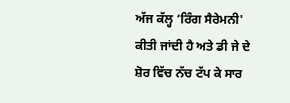ਅੱਜ ਕੱਲ੍ਹ ‘ਰਿੰਗ ਸੈਰੇਮਨੀ' ਕੀਤੀ ਜਾਂਦੀ ਹੈ ਅਤੇ ਡੀ ਜੇ ਦੇ ਸ਼ੋਰ ਵਿੱਚ ਨੱਚ ਟੱਪ ਕੇ ਸਾਰ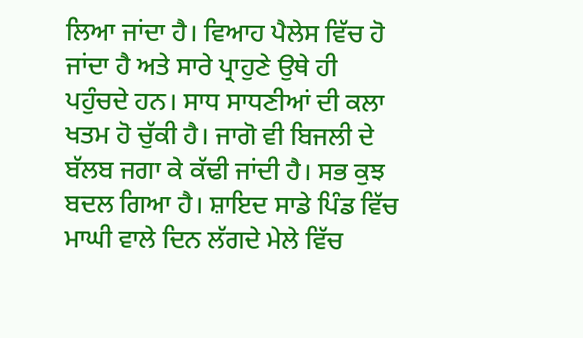ਲਿਆ ਜਾਂਦਾ ਹੈ। ਵਿਆਹ ਪੈਲੇਸ ਵਿੱਚ ਹੋ ਜਾਂਦਾ ਹੈ ਅਤੇ ਸਾਰੇ ਪ੍ਰਾਹੁਣੇ ਉਥੇ ਹੀ ਪਹੁੰਚਦੇ ਹਨ। ਸਾਧ ਸਾਧਣੀਆਂ ਦੀ ਕਲਾ ਖਤਮ ਹੋ ਚੁੱਕੀ ਹੈ। ਜਾਗੋ ਵੀ ਬਿਜਲੀ ਦੇ ਬੱਲਬ ਜਗਾ ਕੇ ਕੱਢੀ ਜਾਂਦੀ ਹੈ। ਸਭ ਕੁਝ ਬਦਲ ਗਿਆ ਹੈ। ਸ਼ਾਇਦ ਸਾਡੇ ਪਿੰਡ ਵਿੱਚ ਮਾਘੀ ਵਾਲੇ ਦਿਨ ਲੱਗਦੇ ਮੇਲੇ ਵਿੱਚ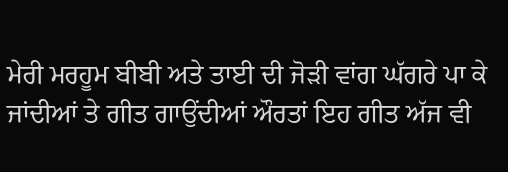ਮੇਰੀ ਮਰਹੂਮ ਬੀਬੀ ਅਤੇ ਤਾਈ ਦੀ ਜੋੜੀ ਵਾਂਗ ਘੱਗਰੇ ਪਾ ਕੇ ਜਾਂਦੀਆਂ ਤੇ ਗੀਤ ਗਾਉਂਦੀਆਂ ਔਰਤਾਂ ਇਹ ਗੀਤ ਅੱਜ ਵੀ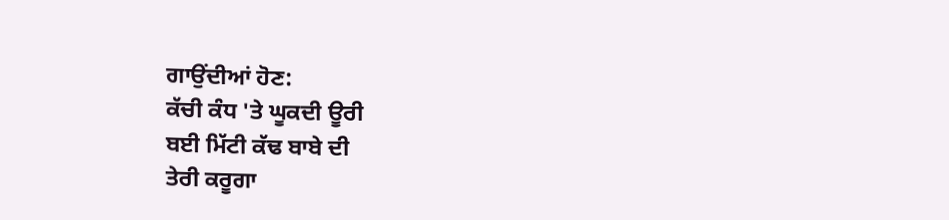ਗਾਉਂਦੀਆਂ ਹੋਣ:
ਕੱਚੀ ਕੰਧ 'ਤੇ ਘੂਕਦੀ ਊਰੀ
ਬਈ ਮਿੱਟੀ ਕੱਢ ਬਾਬੇ ਦੀ
ਤੇਰੀ ਕਰੂਗਾ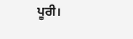ਪੂਰੀ।